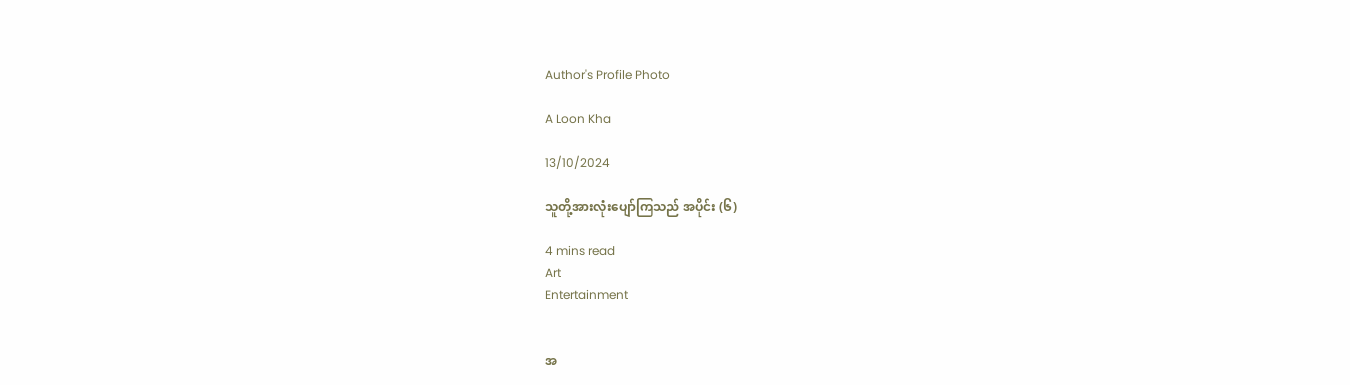Author's Profile Photo

A Loon Kha

13/10/2024

သူတို့အားလုံးပျော်ကြသည် အပိုင်း (၆)

4 mins read
Art
Entertainment


အ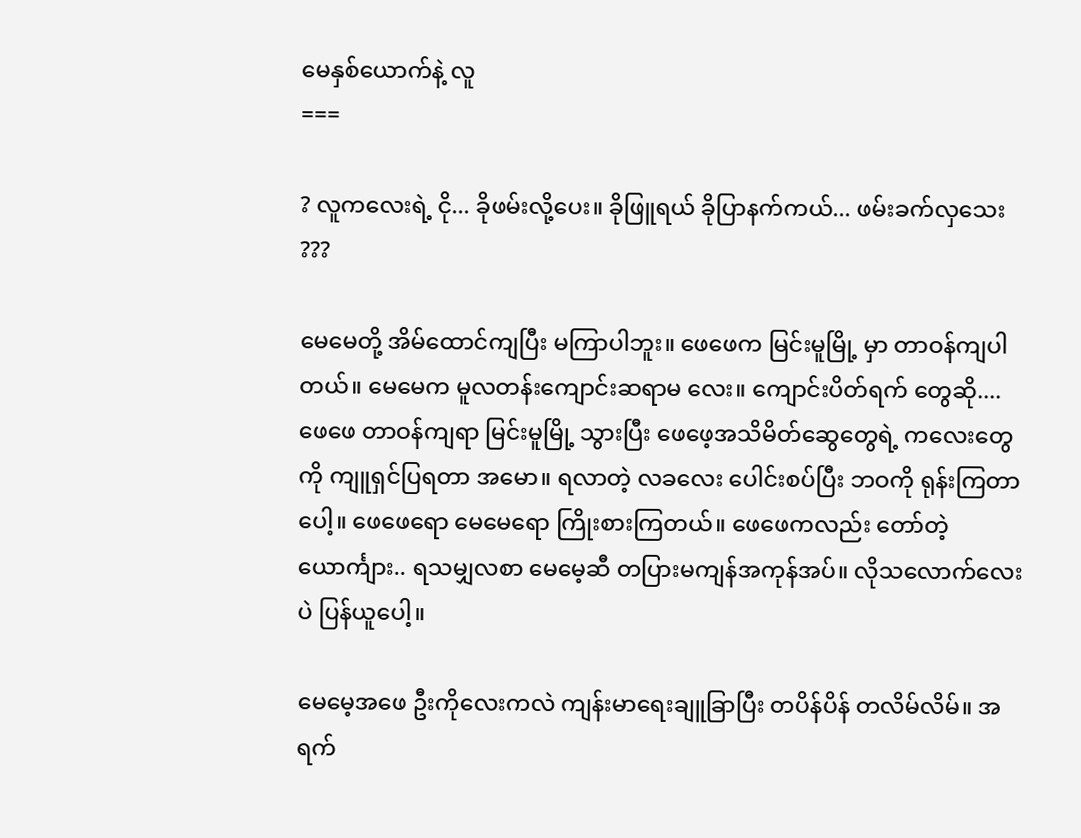မေနှစ်ယောက်နဲ့ လူ
===

? လူကလေးရဲ့ ငို... ခိုဖမ်းလို့ပေး။ ခိုဖြူရယ် ခိုပြာနက်ကယ်... ဖမ်းခက်လှသေး ???

မေမေတို့ အိမ်ထောင်ကျပြီး မကြာပါဘူး။ ဖေဖေက မြင်းမူမြို့ မှာ တာဝန်ကျပါတယ်။ မေမေက မူလတန်းကျောင်းဆရာမ လေး။ ကျောင်းပိတ်ရက် တွေဆို.... ဖေဖေ တာဝန်ကျရာ မြင်းမူမြို့ သွားပြီး ဖေဖေ့အသိမိတ်ဆွေတွေရဲ့ ကလေးတွေကို ကျူရှင်ပြရတာ အမော။ ရလာတဲ့ လခလေး ပေါင်းစပ်ပြီး ဘဝကို ရုန်းကြတာပေါ့။ ဖေဖေရော မေမေရော ကြိုးစားကြတယ်။ ဖေဖေကလည်း တော်တဲ့ ယောင်္ကျား.. ရသမျှလစာ မေမေ့ဆီ တပြားမကျန်အကုန်အပ်။ လိုသလောက်လေးပဲ ပြန်ယူပေါ့။

မေမေ့အဖေ ဦးကိုလေးကလဲ ကျန်းမာရေးချူခြာပြီး တပိန်ပိန် တလိမ်လိမ်။ အရက်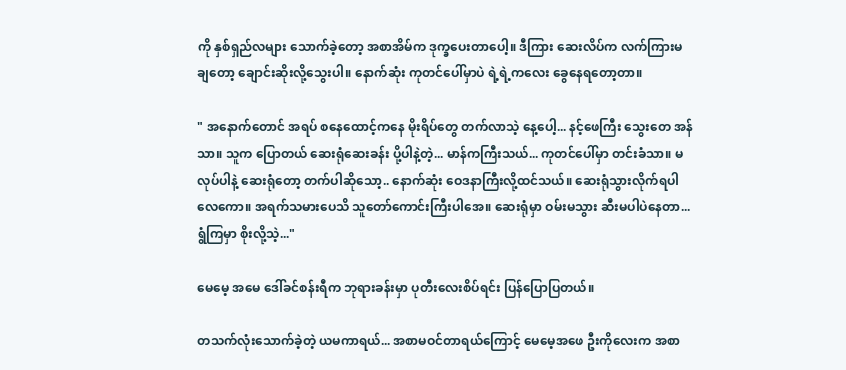ကို နှစ်ရှည်လများ သောက်ခဲ့တော့ အစာအိမ်က ဒုက္ခပေးတာပေါ့။ ဒီကြား ဆေးလိပ်က လက်ကြားမချတော့ ချောင်းဆိုးလို့သွေးပါ။ နောက်ဆုံး ကုတင်ပေါ်မှာပဲ ရဲ့ရဲ့ကလေး ခွေနေရတော့တာ။

" အနောက်တောင် အရပ် စနေထောင့်ကနေ မိုးရိပ်တွေ တက်လာသဲ့ နေ့ပေါ့... နင့်ဖေကြီး သွေးတေ အန်သာ။ သူက ပြောတယ် ဆေးရုံဆေးခန်း ပို့ပါနဲ့တဲ့... မာန်ကကြီးသယ်... ကုတင်ပေါ်မှာ တင်းခံသာ။ မလုပ်ပါနဲ့ ဆေးရုံတော့ တက်ပါဆိုသော့.. နောက်ဆုံး ဝေဒနာကြီးလို့ထင်သယ်။ ဆေးရုံသွားလိုက်ရပါလေ‌ကော။ အရက်သမားပေသိ သူတော်ကောင်းကြီးပါအေ။ ဆေးရုံမှာ ဝမ်းမသွား ဆီးမပါပဲနေတာ... ရွံကြမှာ စိုးလို့သဲ့..."

မေမေ့ အမေ ဒေါ်ခင်စန်းရီက ဘုရားခန်းမှာ ပုတီးလေးစိပ်ရင်း ပြန်ပြောပြတယ်။

တသက်လုံးသောက်ခဲ့တဲ့ ယမကာရယ်... အစာမဝင်တာရယ်ကြောင့် မေမေ့အဖေ ဦးကိုလေးက အစာ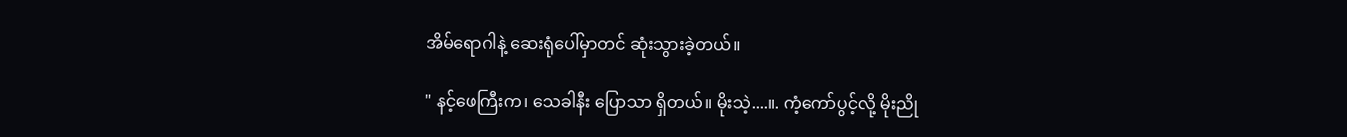အိမ်ရောဂါနဲ့ ဆေးရုံပေါ်မှာတင် ဆုံးသွားခဲ့တယ်။

" နင့်ဖေကြီးက၊ သေခါနီး ပြောသာ ရှိတယ်။ မိုးသဲ့....။. ကံ့ကော်ပွင့်လို့ မိုးညို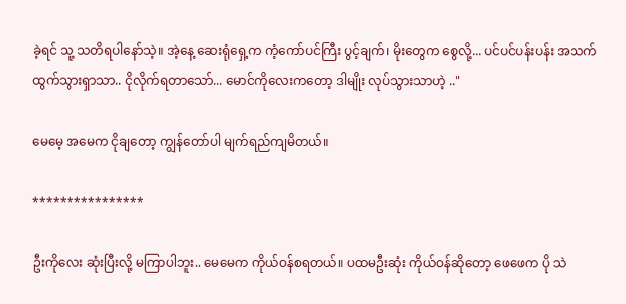ခဲ့ရင် သူ့ သတိရပါနော်သဲ့။ အဲ့နေ့ ဆေးရုံရှေ့က ကံ့ကော်ပင်ကြီး ပွင့်ချက်၊ မိုးတွေက စွေလို့... ပင်ပင်ပန်းပန်း အသက်ထွက်သွားရှာသာ.. ငိုလိုက်ရတာသော်... မောင်ကိုလေးကတော့ ဒါမျိုး လုပ်သွားသာဟဲ့ .."

မေမေ့ အမေက ငိုချတော့ ကျွန်တော်ပါ မျက်ရည်ကျမိတယ်။

****************

ဦးကိုလေး ဆုံးပြီးလို့ မကြာပါဘူး.. မေမေက ကိုယ်ဝန်စရတယ်။ ပထမဦးဆုံး ကိုယ်ဝန်ဆိုတော့ ဖေဖေက ပို သဲ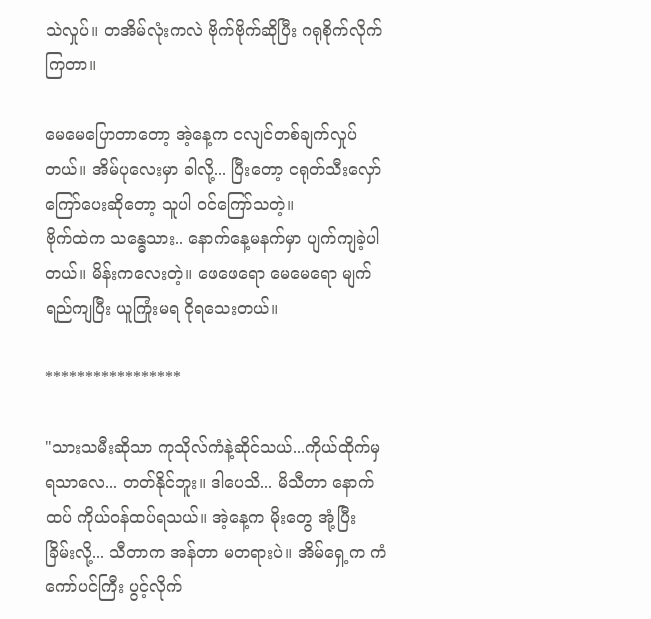သဲလှုပ်။ တအိမ်လုံးကလဲ ဗိုက်ဗိုက်ဆိုပြီး ဂရုစိုက်လိုက်ကြတာ။

မေမေပြောတာတော့ အဲ့နေ့က ငလျင်တစ်ချက်လှုပ်တယ်။ အိမ်ပုလေးမှာ ခါလို့... ပြီးတော့ ငရုတ်သီးလှော် ကြော်ပေးဆိုတော့ သူပါ ဝင်ကြော်သတဲ့။
ဗိုက်ထဲက သန္ဓေသား.. နောက်နေ့မနက်မှာ ပျက်ကျခဲ့ပါတယ်။ မိန်းကလေးတဲ့။ ဖေဖေရော မေမေရော မျက်ရည်ကျပြီး ယူကြုံးမရ ငိုရသေးတယ်။

*****************

"သားသမီးဆိုသာ ကုသိုလ်ကံနဲ့ဆိုင်သယ်...ကိုယ်ထိုက်မှရသာလေ... တတ်နိုင်ဘူး။ ဒါပေသိ... မိသီတာ နောက်ထပ် ကိုယ်ဝန်ထပ်ရသယ်။ အဲ့နေ့က မိုးတွေ အုံ့ပြီး ခြိမ်းလို့... သီတာက အန်တာ မတရားပဲ။ အိမ်ရှေ့က ကံကော်ပင်ကြီး ပွင့်လိုက်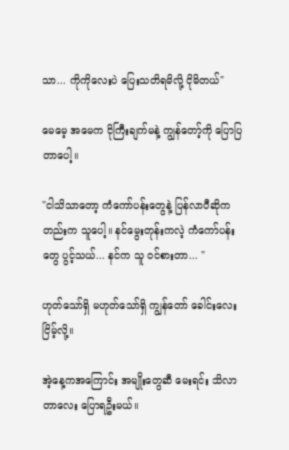သာ... ကိုကိုလေးပဲ ပြေးသတိရမိလို့ ငိုမိတယ်"

မေမေ့ အမေက ငိုကြီးချက်မနဲ့ ကျွန်တော့်ကို ပြောပြတာပေါ့။

"ငါသိသာတော့ ကံကော်ပန်းတွေနဲ့ ပြန်လာပီဆိုကတည်းက သူပေါ့။ နင်မွေးတုန်းကလဲ့ ကံကော်ပန်းတွေ ပွင့်သယ်... နင်က သူ ဝင်စားတာ... "

ဟုတ်သော်ရှိ မဟုတ်သော်ရှိ ကျွန်တော် ခေါင်းလေးငြိမ့်လို့။

အဲ့နေ့ကအကြောင်း အမျိုးတွေဆီ မေးရင်း သိလာတာလေး ပြောရဦးမယ်။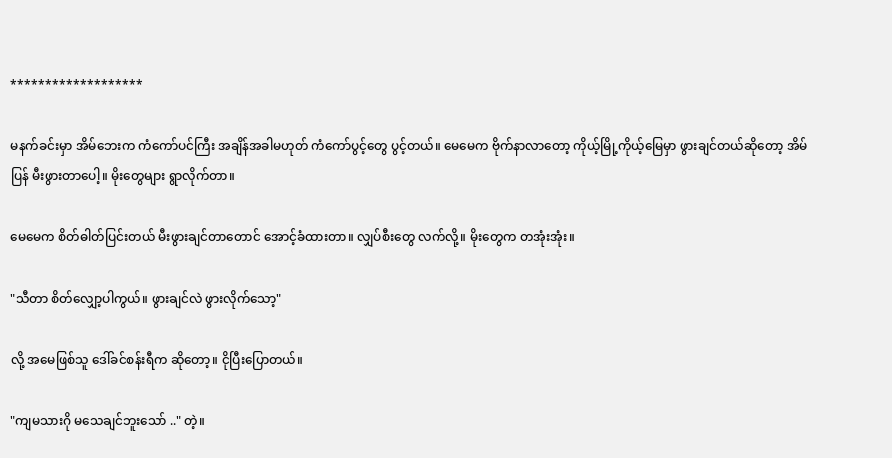*******************

မနက်ခင်းမှာ အိမ်ဘေးက ကံကော်ပင်ကြီး အချိန်အခါမဟုတ် ကံကော်ပွင့်တွေ ပွင့်တယ်။ မေမေက ဗိုက်နာလာတော့ ကိုယ့်မြို့ကိုယ့်မြေမှာ ဖွားချင်တယ်ဆိုတော့ အိမ်ပြန် မီးဖွားတာပေါ့။ မိုးတွေများ ရွာလိုက်တာ။

မေမေက စိတ်ဓါတ်ပြင်းတယ် မီးဖွားချင်တာတောင် အောင့်ခံထားတာ။ လျှပ်စီးတွေ လက်လို့။ မိုးတွေက တအုံးအုံး။

"သီတာ စိတ်လျှော့ပါကွယ်။ ဖွားချင်လဲ ဖွားလိုက်သော့"

လို့ အမေဖြစ်သူ ဒေါ်ခင်စန်းရီက ဆိုတော့။ ငိုပြီးပြောတယ်။

"ကျမသားဂို မသေချင်ဘူးသော် .." တဲ့။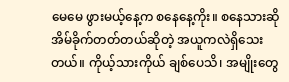မေမေ ဖွားမယ့်နေ့က စနေနေ့ကိုး။ စနေသားဆို အိမ်ခိုက်တတ်တယ်ဆိုတဲ့ အယူကလဲရှိသေးတယ်။ ကိုယ့်သားကိုယ် ချစ်ပေသိ၊ အမျိုးတွေ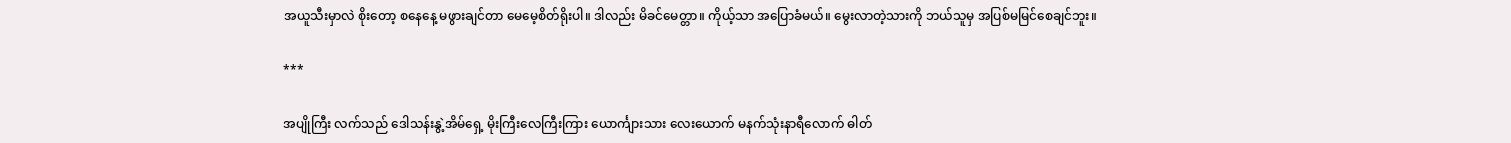အယူသီးမှာလဲ စိုးတော့ စနေနေ့ မဖွားချင်တာ မေမေ့စိတ်ရိုးပါ။ ဒါလည်း မိခင်မေတ္တာ။ ကိုယ့်သာ အပြောခံမယ်။ မွေးလာတဲ့သားကို ဘယ်သူမှ အပြစ်မမြင်စေချင်ဘူး။

***

အပျိုကြီး လက်သည် ဒေါသန်းနွဲ့အိမ်ရှေ့ မိုးကြီးလေကြီးကြား ‌ယောင်္ကျားသား လေးယောက် မနက်သုံးနာရီလောက် ဓါတ်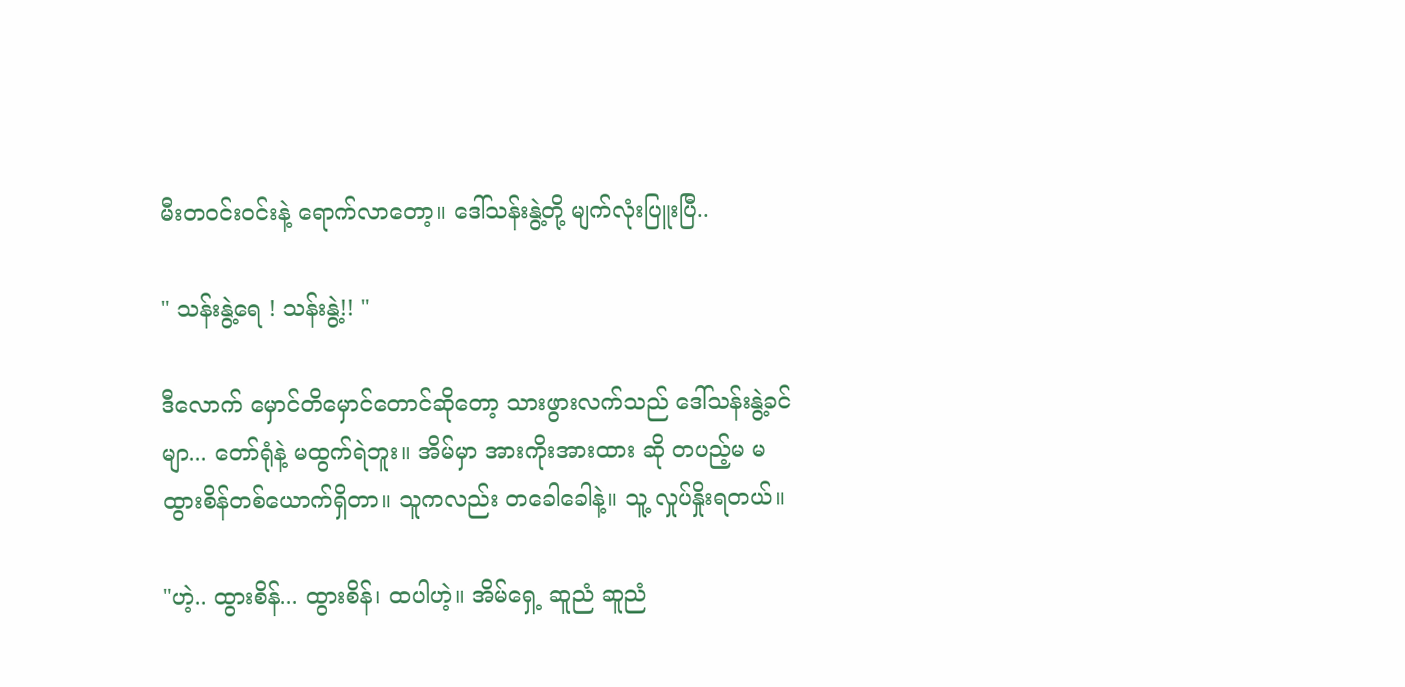မီးတဝင်းဝင်းနဲ့ ရောက်လာတော့။ ဒေါ်သန်းနွဲ့တို့ မျက်လုံးပြူးပြီ..

" သန်းနွဲ့ရေ ! သန်းနွဲ့!! "

ဒီလောက် မှောင်တိမှောင်တောင်ဆိုတော့ သားဖွားလက်သည် ဒေါ်သန်းနွဲ့ခင်မျာ... တော်ရုံနဲ့ မထွက်ရဲဘူး။ အိမ်မှာ အားကိုးအားထား ဆို တပည့်မ မထွားစိန်တစ်ယောက်ရှိတာ။ သူကလည်း တခေါခေါနဲ့။ သူ့ လှုပ်နှိုးရတယ်။

"ဟဲ့.. ထွားစိန်... ထွားစိန်၊ ထပါဟဲ့။ အိမ်ရှေ့ ဆူညံ ဆူညံ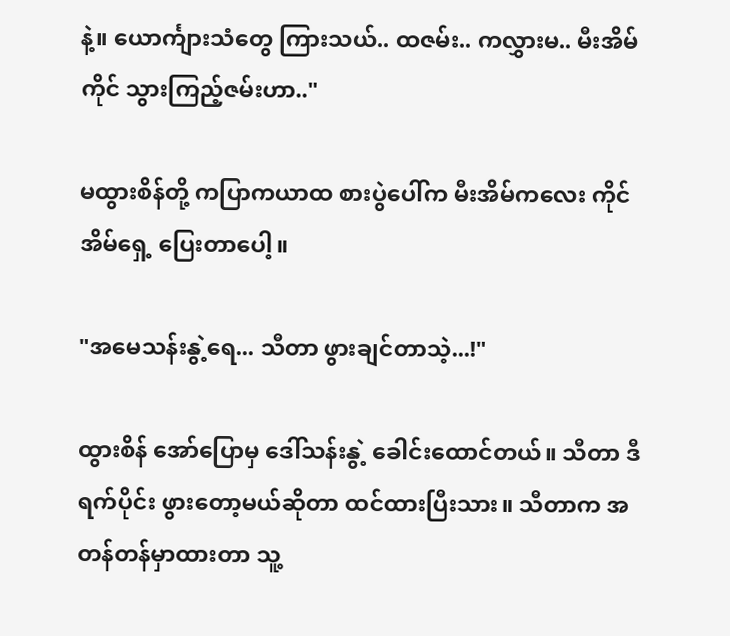နဲ့။ ယောင်္ကျားသံတွေ ကြားသယ်.. ထဇမ်း.. ကလွှားမ.. မီးအိမ်ကိုင် သွားကြည့်ဇမ်းဟာ.."

မထွားစိန်တို့ ကပြာကယာထ စားပွဲပေါ်က မီးအိမ်ကလေး ကိုင် အိမ်ရှေ့ ပြေးတာပေါ့။

"အမေသန်းနွဲ့ရေ... သီတာ ဖွားချင်တာသဲ့...!"

ထွားစိန် အော်ပြောမှ ဒေါ်သန်းနွဲ့ ခေါင်းထောင်တယ်။ သီတာ ဒီရက်ပိုင်း ဖွားတော့မယ်ဆိုတာ ထင်ထားပြီးသား။ သီတာက အတန်တန်မှာထားတာ သူ့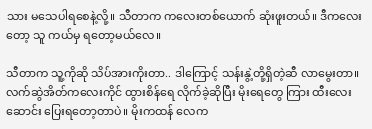သား မသေပါရစေနဲ့လို့။ သီတာက ကလေးတစ်ယောက် ဆုံးဖူးတယ်။ ဒီကလေးတော့ သူ ကယ်မှ ရတော့မယ်လေ။

သီတာက သူ့ကိုဆို သိပ်အားကိုးတာ.. ဒါကြောင့် သန်းနွဲ့တို့ရှိတဲ့ဆီ လာမွေးတာ။ လက်ဆွဲအိတ်ကလေးကိုင် ထွားစိန်ရေ လိုက်ခဲ့ဆိုပြီး မိုးရေတွေ ကြား ထီးလေးဆောင်း ပြေးရတော့တာပဲ။ မိုးကထန် လေက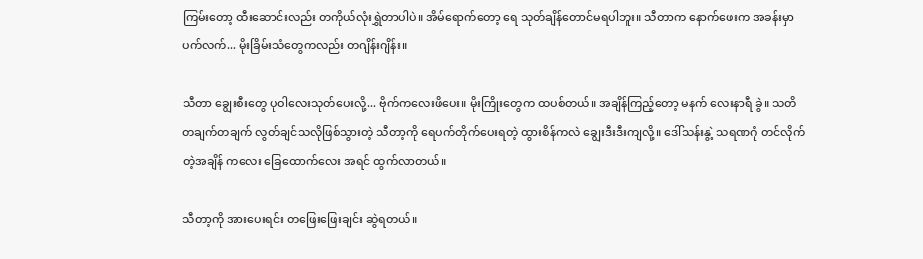ကြမ်းတော့ ထီးဆောင်းလည်း တကိုယ်လုံးရွှဲတာပါပဲ။ အိမ်ရောက်တော့ ရေ သုတ်ချိန်တောင်မရပါဘူး။ သီတာက နောက်ဖေးက အခန်းမှာ ပက်လက်... မိုးခြိမ်းသံတွေကလည်း တဂျိန်းဂျိန်း။

သီတာ ချွေးစီးတွေ ပုဝါလေးသုတ်ပေးလို့... ဗိုက်ကလေးဖိပေး။ မိုးကြိုးတွေက ထပစ်တယ်။ အချိန်ကြည့်တော့ မနက် လေးနာရီ ခွဲ။ သတိတချက်တချက် လွတ်ချင်သလိုဖြစ်သွားတဲ့ သီတာ့ကို ရေပက်တိုက်ပေးရတဲ့ ထွားစိန်ကလဲ ချွေးဒီးဒီးကျလို့။ ဒေါ်သန်းနွဲ့ သရဏဂုံ တင်လိုက်တဲ့အချိန် ကလေး ခြေထောက်လေး အရင် ထွက်လာတယ်။

သီတာ့ကို အားပေးရင်း တဖြေးဖြေးချင်း ဆွဲရတယ်။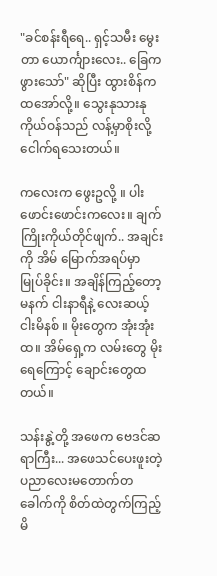"ခင်စန်းရီရေ.. ရှင့်သမီး ‌မွေးတာ ယောင်္ကျားလေး.. ခြေကဖွားသော်" ဆိုပြီး ထွားစိန်က ထအော်လို့။ သွေးနုသားနု ကိုယ်ဝန်သည် လန့်မှာစိုးလို့ ငေါက်ရသေးတယ်။

ကလေးက ‌ဖွေးဥလို့ ။ ပါးဖောင်းဖောင်းကလေး။ ချက်ကြိုးကိုယ်တိုင်ဖျက်.. အချင်းကို အိမ် မြောက်အရပ်မှာ မြုပ်ခိုင်း။ အချိန်ကြည့်တော့ မနက် ငါးနာရီနဲ့ လေးဆယ့်ငါးမိနစ် ။ မိုးတွေက အုံးအုံးထ။ အိမ်ရှေ့က လမ်းတွေ မိုးရေကြောင့် ချောင်းတွေထတယ်။

သန်းနွဲ့တို့ အဖေက ဗေဒင်ဆရာကြီး... အဖေသင်ပေးဖူးတဲ့ ပညာလေးမတောက်တခေါက်ကို စိတ်ထဲတွက်ကြည့်မိ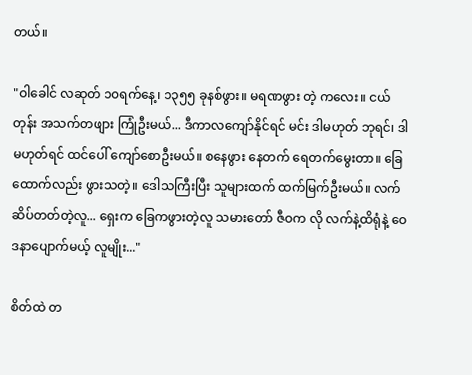တယ်။

"ဝါခေါင် လဆုတ် ၁၀ရက်နေ့၊ ၁၃၅၅ ခုနစ်ဖွား။ မရဏဖွား တဲ့ ‌ကလေး။ ငယ်တုန်း အသက်တဖျား ကြုံဦးမယ်... ဒီကာလကျော်နိုင်ရင် မင်း ဒါမဟုတ် ဘုရင်၊ ဒါမဟုတ်ရင် ထင်ပေါ် ကျော်စောဦးမယ်။ စနေဖွား နေတက် ရေတက်မွေးတာ။ ခြေထောက်လည်း ဖွားသတဲ့။ ဒေါသကြီးပြီး သူများထက် ထက်မြက်ဦးမယ်။ လက်ဆိပ်တတ်တဲ့လူ... ရှေးက ခြေကဖွားတဲ့လူ သမားတော် ဇီဝက လို လက်နဲ့ထိရုံနဲ့ ဝေဒနာပျောက်မယ့် လူမျိုး..."

စိတ်ထဲ တ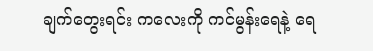ချက်‌တွေးရင်း ကလေးကို ကင်မွန်းရေနဲ့ ရေ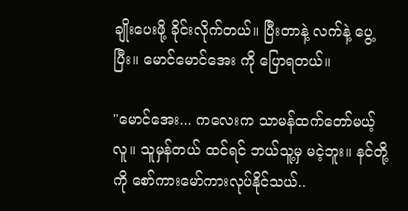ချိုးပေးဖို့ ခိုင်းလိုက်တယ်။ ပြီးတာနဲ့ လက်နဲ့ ပွေ့ပြီး။ မောင်မောင်အေး ကို ပြောရတယ်။

"မောင်အေး... ကလေးက သာမန်ထက်တော်မယ့်လူ။ သူမှန်တယ် ထင်ရင် ဘယ်သူ့မှ မငဲ့ဘူး။ နင်တို့ကို စော်ကားမော်ကားလုပ်နိုင်သယ်..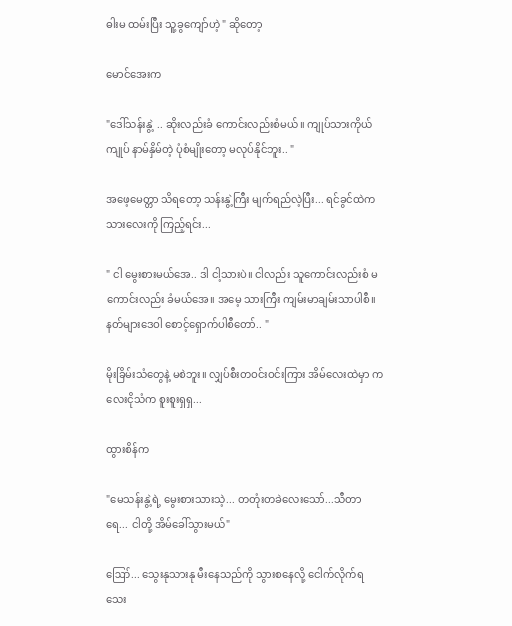ဓါးမ ထမ်းပြီး သူ့ခွကျော်ဟဲ့ " ဆိုတော့

မောင်အေးက

"ဒေါ်သန်းနွဲ့ .. ဆိုးလည်းခံ ကောင်းလည်းစံမယ်။ ကျုပ်သားကိုယ် ကျုပ် နာမ်နှိမ်တဲ့ ပုံစံမျိုးတော့ မလုပ်နိုင်ဘူး.. "

အဖေ့မေတ္တာ သိရတော့ သန်းနွဲ့ကြီး မျက်ရည်လဲ့ပြီး... ရင်ခွင်ထဲက သားလေးကို ကြည့်ရင်း...

" ငါ မွေးစားမယ်အေ.. ဒါ ငါ့သားပဲ။ ငါလည်း သူကောင်းလည်းစံ မကောင်းလည်း ခံမယ်အေ။ အမေ့ သားကြီး ကျမ်းမာချမ်းသာပါစီ။ နတ်များဒေဝါ စောင့်ရှောက်ပါစီတော်.. "

မိုးခြိမ်းသံတွေနဲ့ မစဲဘူး။ လျှပ်စီးတဝင်းဝင်းကြား အိမ်လေးထဲမှာ ကလေးငိုသံက စူးစူးရှရှ...

ထွားစိန်က

"မေသန်းနွဲ့ရဲ့ မွေးစားသားသဲ့... တတုံးတခဲလေးသော်...သီတာရေ... ငါတို့ အိမ်ခေါ်သွားမယ်"

ဪ... သွေးနုသားနု မီးနေသည်ကို သွားစနေလို့ ငေါက်လိုက်ရသေး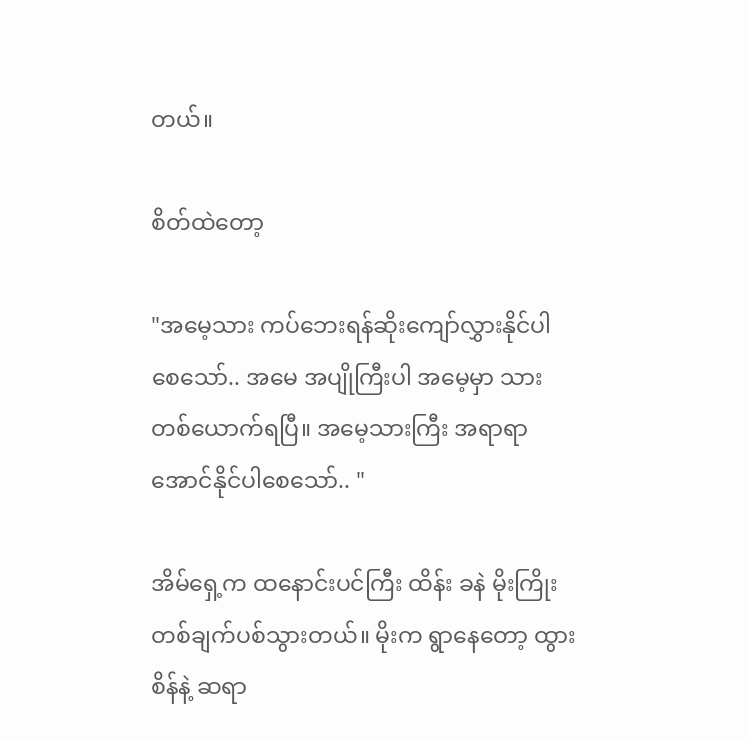တယ်။

စိတ်ထဲတော့

"အမေ့သား ကပ်ဘေးရန်ဆိုးကျော်လွှားနိုင်ပါစေသော်.. အမေ အပျိုကြီးပါ အမေ့မှာ သားတစ်ယောက်ရပြီ။ အမေ့သားကြီး အရာရာ အောင်နိုင်ပါစေသော်.. "

အိမ်ရှေ့က ထနောင်းပင်ကြီး ထိန်း ခနဲ မိုးကြိုးတစ်ချက်ပစ်သွားတယ်။ မိုးက ရွာနေတော့ ထွားစိန်နဲ့ ဆရာ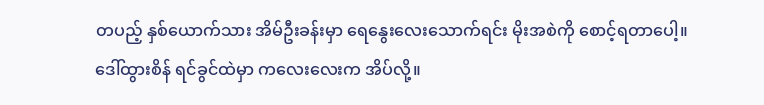တပည့် နှစ်ယောက်သား အိမ်ဦးခန်းမှာ ရေနွေးလေးသောက်ရင်း မိုးအစဲကို စောင့်ရတာပေါ့။ ဒေါ်ထွားစိန် ရင်ခွင်ထဲမှာ ကလေးလေးက အိပ်လို့။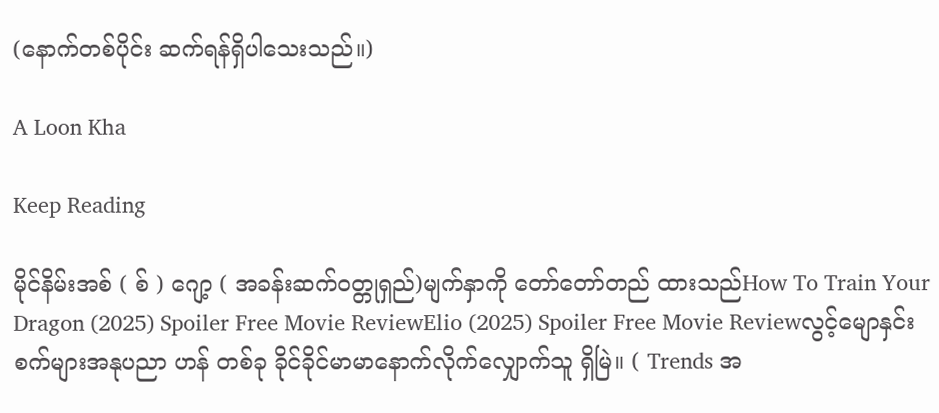(နောက်တစ်ပိုင်း ဆက်ရန်ရှိပါသေးသည်။)

A Loon Kha

Keep Reading

မိုင်နိမ်းအစ် ( စ် ) ဂျော့ ( အခန်းဆက်ဝတ္တုရှည်)မျက်နှာကို တော်တော်တည် ထားသည်How To Train Your Dragon (2025) Spoiler Free Movie ReviewElio (2025) Spoiler Free Movie Reviewလွင့်မျောနှင်းစက်များအနုပညာ ဟန် တစ်ခု ခိုင်ခိုင်မာမာနောက်လိုက်လျှောက်သူ ရှိမြဲ။ ( Trends အ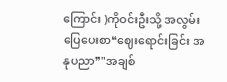ကြောင်း )ကိုဝင်းဦးသို့ အလွမ်းပြေပေးစာ❝ဈေးရောင်းခြင်း အနုပညာ❞"အချစ်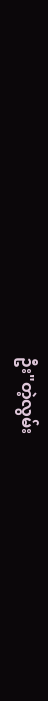ဦး"တဲ့လွမ်း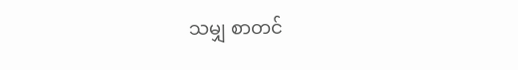သမျှ စာတင်